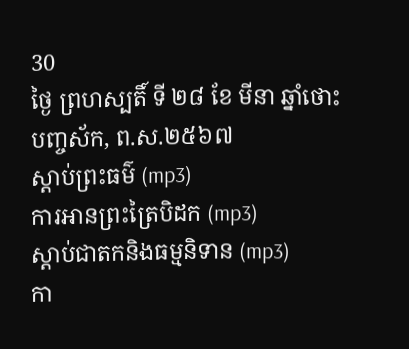30
ថ្ងៃ ព្រហស្បតិ៍ ទី ២៨ ខែ មីនា ឆ្នាំថោះ បញ្ចស័ក, ព.ស.២៥៦៧
ស្តាប់ព្រះធម៌ (mp3)
ការអានព្រះត្រៃបិដក (mp3)
ស្តាប់ជាតកនិងធម្មនិទាន (mp3)
កា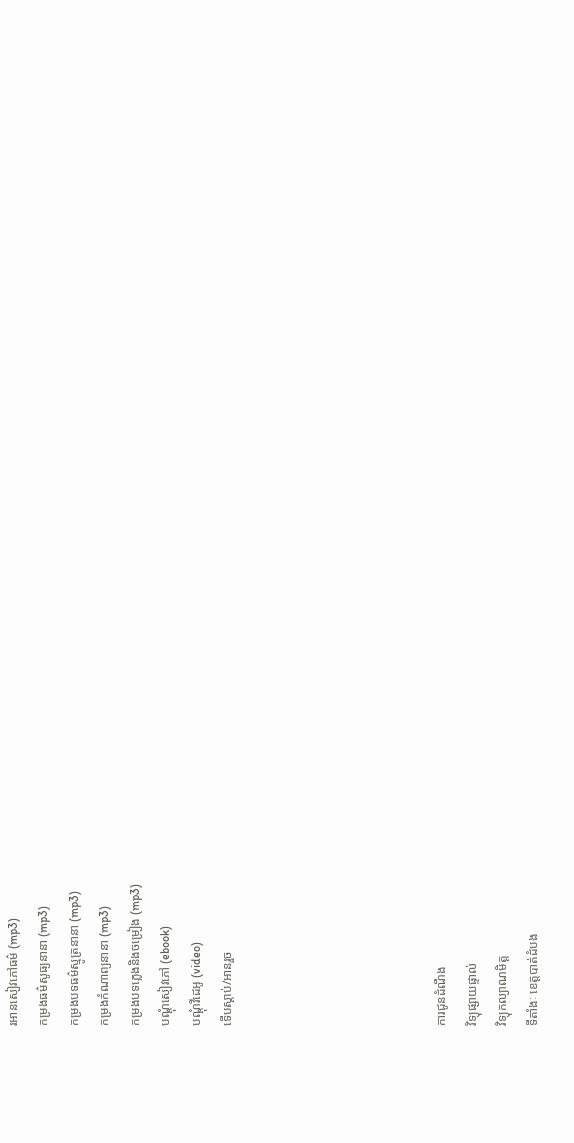រអានសៀវភៅធម៌ (mp3)
កម្រងធម៌សូធ្យនានា (mp3)
កម្រងបទធម៌ស្មូត្រនានា (mp3)
កម្រងកំណាព្យនានា (mp3)
កម្រងបទភ្លេងនិងចម្រៀង (mp3)
បណ្តុំសៀវភៅ (ebook)
បណ្តុំវីដេអូ (video)
ទើបស្តាប់/អានរួច






ការជូនដំណឹង
វិទ្យុផ្សាយផ្ទាល់
វិទ្យុកល្យាណមិត្ត
ទីតាំងៈ ខេត្តបាត់ដំបង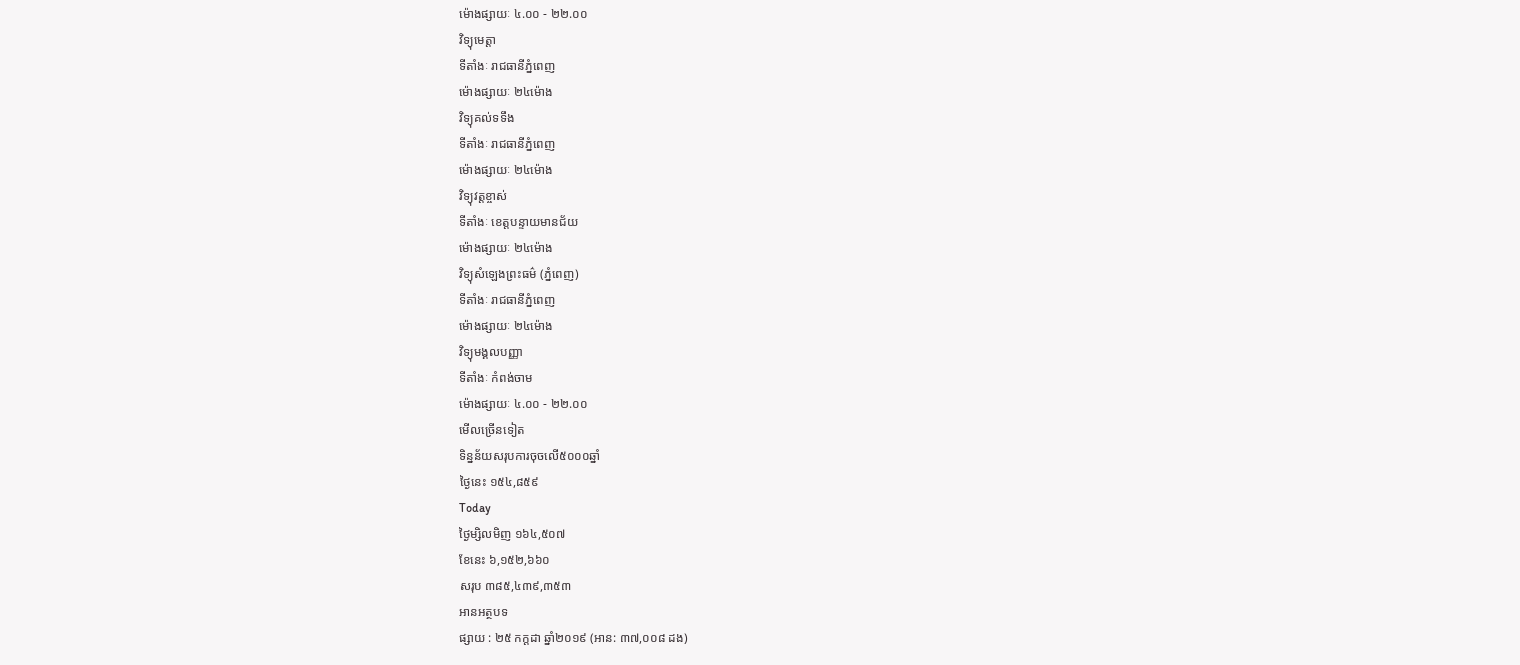ម៉ោងផ្សាយៈ ៤.០០ - ២២.០០
វិទ្យុមេត្តា
ទីតាំងៈ រាជធានីភ្នំពេញ
ម៉ោងផ្សាយៈ ២៤ម៉ោង
វិទ្យុគល់ទទឹង
ទីតាំងៈ រាជធានីភ្នំពេញ
ម៉ោងផ្សាយៈ ២៤ម៉ោង
វិទ្យុវត្តខ្ចាស់
ទីតាំងៈ ខេត្តបន្ទាយមានជ័យ
ម៉ោងផ្សាយៈ ២៤ម៉ោង
វិទ្យុសំឡេងព្រះធម៌ (ភ្នំពេញ)
ទីតាំងៈ រាជធានីភ្នំពេញ
ម៉ោងផ្សាយៈ ២៤ម៉ោង
វិទ្យុមង្គលបញ្ញា
ទីតាំងៈ កំពង់ចាម
ម៉ោងផ្សាយៈ ៤.០០ - ២២.០០
មើលច្រើនទៀត
ទិន្នន័យសរុបការចុចលើ៥០០០ឆ្នាំ
ថ្ងៃនេះ ១៥៤,៨៥៩
Today
ថ្ងៃម្សិលមិញ ១៦៤,៥០៧
ខែនេះ ៦,១៥២,៦៦០
សរុប ៣៨៥,៤៣៩,៣៥៣
អានអត្ថបទ
ផ្សាយ : ២៥ កក្តដា ឆ្នាំ២០១៩ (អាន: ៣៧,០០៨ ដង)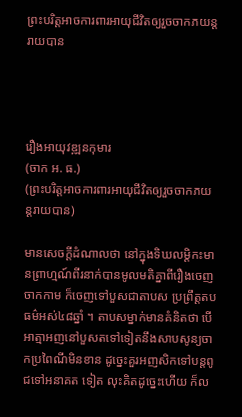ព្រះបរិត្តអាចការពារអាយុជីវិតឲ្យរួចចាកភយន្តរាយបាន




រឿងអាយុវឌ្ឍនកុមារ
(ចាក អ. ធ.)
(ព្រះបរិត្តអាចការពារអាយុជីវិតឲ្យរួចចាកភយន្តរាយបាន)

មានសេចក្តីដំណាលថា នៅក្នុងទិឃលម្តិកះមានព្រាហ្មណ៍ពីរនាក់បានមូលមតិគ្នាពីរឿងចេញចាកកាម ក៏ចេញទៅបួសជាតាបស ប្រព្រឹត្តតបធម៌អស់៤៨ឆ្នាំ ។ តាបសម្នាក់មានគំនិតថា បើអាត្មាអញនៅបួសតទៅទៀតនឹងសាបសូន្យចាកប្រពៃណីមិនខាន ដូច្នេះគួរអញសិកទៅបន្តពូជទៅអនាគត ទៀត លុះគិតដូច្នេះហើយ ក៏ល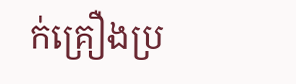ក់គ្រឿងប្រ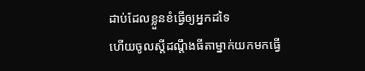ដាប់ដែលខ្លួនខំធ្វើឲ្យអ្នកដទៃ
ហើយចូលស្តីដណ្តឹងធីតាម្នាក់យកមកធ្វើ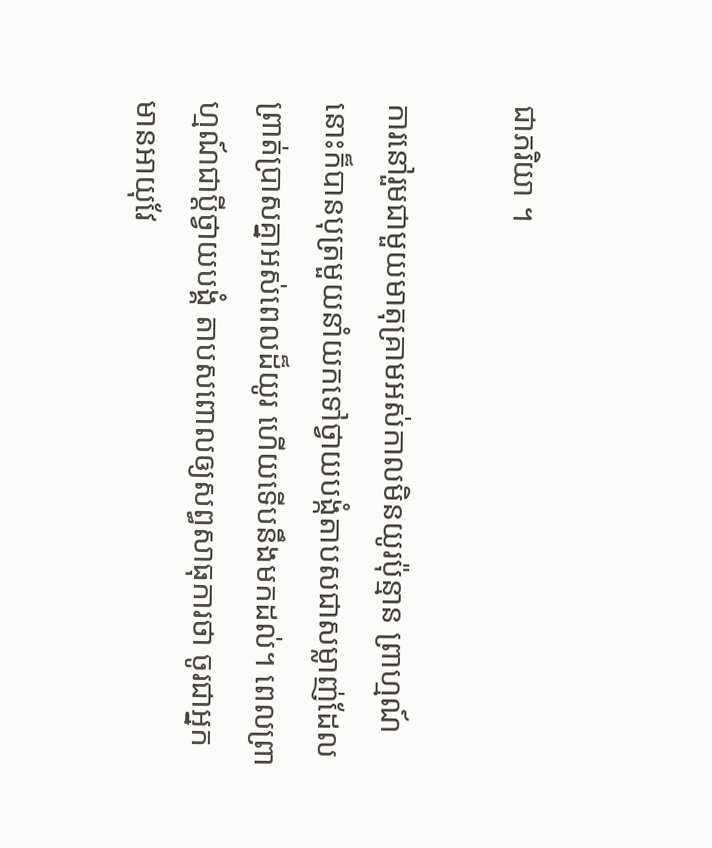ជាភរិយា ។

ការនៅរួមជាមួយមាតុគ្រាមអស់កាលមិនយូរប៉ុន្មាន ព្រាហ្មណ៍នោះក៏បានបុត្រមួយនាំយកទៅថ្វាយបង្កំតាបសជាសម្លាញ់ដែលព្រាត់ប្រាសគ្នាអស់ពេលដ៏យូរ ហើយទើបនឹងមកដល់។ ពេលព្រាហ្មណ៍ជាប្តីថ្វាយបង្គំ តាបសពោលឲ្យសព្ធសាធុការថា ចូរជាអ្នកមានអាយុវែ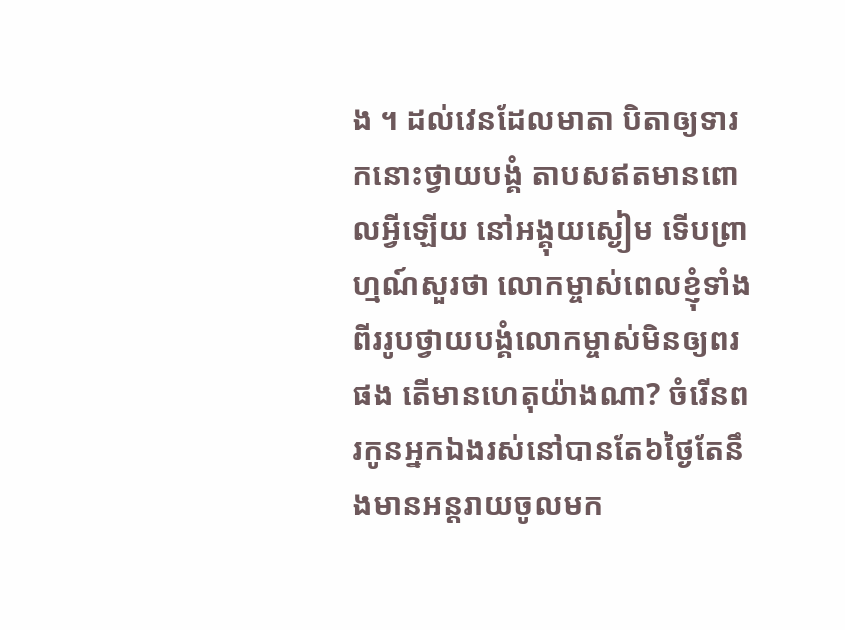ង ។ ដល់វេនដែលមាតា បិតាឲ្យទារកនោះថ្វាយបង្គំ តាបសឥតមានពោលអ្វីឡើយ នៅអង្គុយស្ងៀម ទើបព្រាហ្មណ៍សួរថា លោកម្ចាស់ពេលខ្ញុំទាំងពីររូបថ្វាយបង្គំលោកម្ចាស់មិនឲ្យពរផង តើមានហេតុយ៉ាងណា? ចំរើនពរកូនអ្នកឯងរស់នៅបានតែ៦ថ្ងៃតែនឹងមានអន្តរាយចូលមក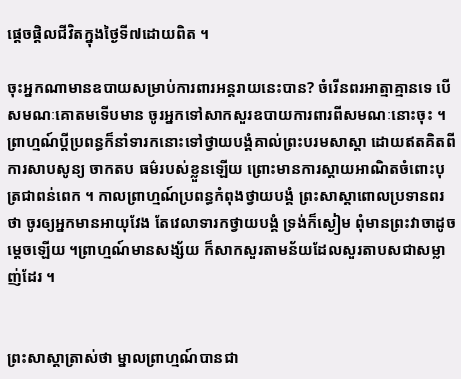ផ្តេចផ្តិលជីវិតក្នុងថ្ងៃទី៧ដោយពិត ។

ចុះអ្នកណាមានឧបាយសម្រាប់ការពារអន្តរាយនេះបាន? ចំរើនពរអាត្មាគ្មានទេ បើសមណៈគោតមទើបមាន ចូរអ្នកទៅសាកសួរឧបាយការពារពីសមណៈនោះចុះ ។ ព្រាហ្មណ៍ប្តីប្រពន្ធក៏នាំទារកនោះទៅថ្វាយបង្គំគាល់ព្រះបរមសាស្តា ដោយឥតគិតពីការសាបសូន្យ ចាកតប ធម៌របស់ខ្លួនឡើយ ព្រោះមានការស្តាយអាណិតចំពោះបុត្រជាពន់ពេក ។ កាលព្រាហ្មណ៍ប្រពន្ធកំពុងថ្វាយបង្គំ ព្រះសាស្តាពោលប្រទានពរថា ចូរឲ្យអ្នកមានអាយុវែង តែវេលាទារកថ្វាយបង្គំ ទ្រង់ក៏ស្ងៀម ពុំមានព្រះវាចាដូចម្តេចឡើយ ។ព្រាហ្មណ៍មានសង្ស័យ ក៏សាកសួរតាមន័យដែលសួរតាបសជាសម្លាញ់ដែរ ។


ព្រះសាស្តាត្រាស់ថា ម្នាលព្រាហ្មណ៍បានជា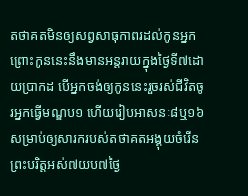តថាគតមិនឲ្យសព្វសាធុកាពរដល់កូនអ្នក ព្រោះកូននេះនឹងមានអន្តរាយក្នុងថ្ងៃទី៧ដោយប្រាកដ បើអ្នកចង់ឲ្យកូននេះរួចរស់ជីវិតចូរអ្នកធ្វើមណ្ឌប១ ហើយរៀបអាសនៈ៨ឬ១៦ សម្រាប់ឲ្យសារករបស់តថាគតអង្គុយចំរើនព្រះបរិត្តអស់៧យប៧ថ្ងៃ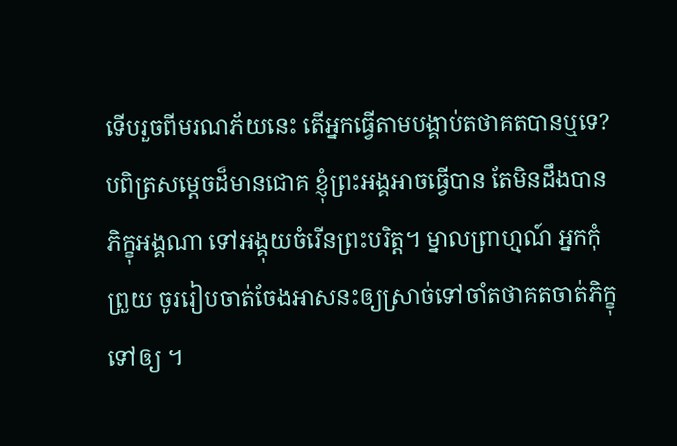ទើបរួចពីមរណភ័យនេះ តើអ្នកធ្វើតាមបង្គាប់តថាគតបានឬទេ? បពិត្រសម្តេចដ៏មានជោគ ខ្ញុំព្រះអង្គអាចធ្វើបាន តែមិនដឹងបានភិក្ខុអង្គណា ទៅអង្គុយចំរើនព្រះបរិត្ត។ ម្នាលព្រាហ្មណ៍ អ្នកកុំព្រួយ ចូររៀបចាត់ចែងអាសនះឲ្យស្រាច់ទៅចាំតថាគតចាត់ភិក្ខុទៅឲ្យ ។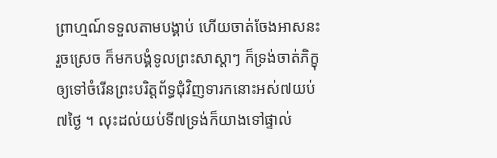ព្រាហ្មណ៍ទទួលតាមបង្គាប់ ហើយចាត់ចែងអាសនះរួចស្រេច ក៏មកបង្គំទូលព្រះសាស្តាៗ ក៏ទ្រង់ចាត់ភិក្ខុឲ្យទៅចំរើនព្រះបរិត្តព័ទ្ធជុំវិញទារកនោះអស់៧យប់៧ថ្ងៃ ។ លុះដល់យប់ទី៧ទ្រង់ក៏យាងទៅផ្ទាល់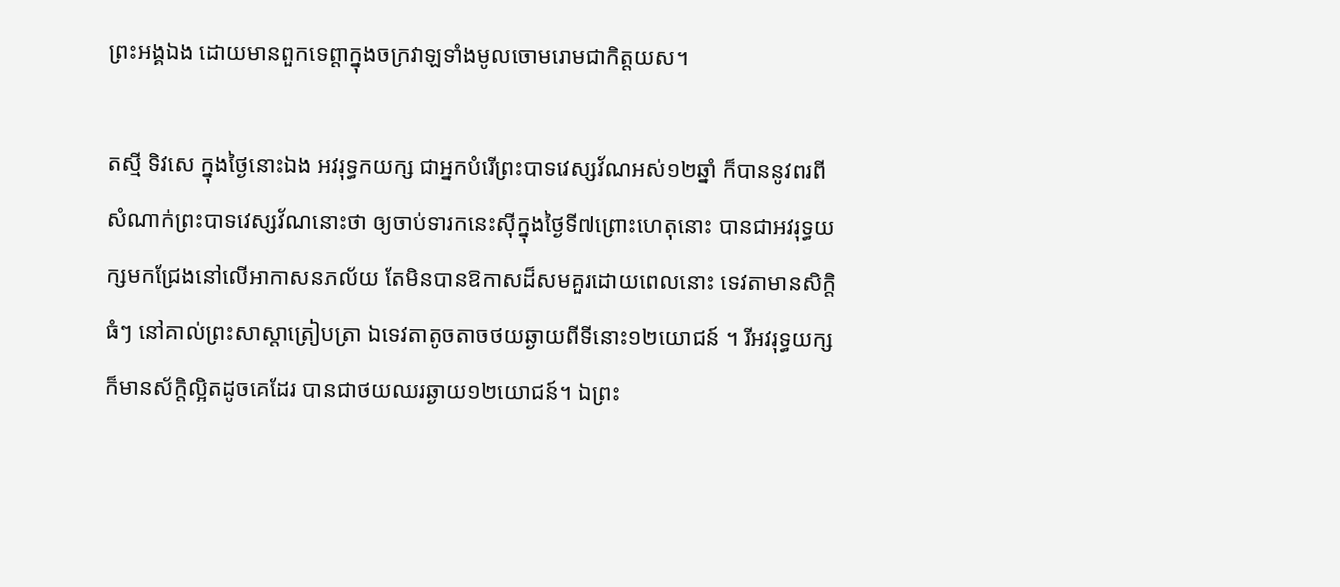ព្រះអង្គឯង ដោយមានពួកទេព្តាក្នុងចក្រវាឡទាំងមូលចោមរោមជាកិត្តយស។

តស្មី ទិវសេ ក្នុងថ្ងៃនោះឯង អវរុទ្ធកយក្ស ជាអ្នកបំរើព្រះបាទវេស្សវ័ណអស់១២ឆ្នាំ ក៏បាននូវពរពីសំណាក់ព្រះបាទវេស្សវ័ណនោះថា ឲ្យចាប់ទារកនេះស៊ីក្នុងថ្ងៃទី៧ព្រោះហេតុនោះ បានជាអវរុទ្ធយក្សមកជ្រែងនៅលើអាកាសនភល័យ តែមិនបានឱកាសដ៏សមគួរដោយពេលនោះ ទេវតាមានសិក្តិធំៗ នៅគាល់ព្រះសាស្តាត្រៀបត្រា ឯទេវតាតូចតាចថយឆ្ងាយពីទីនោះ១២យោជន៍ ។ រីអវរុទ្ធយក្ស ក៏មានស័ក្តិល្អិតដូចគេដែរ បានជាថយឈរឆ្ងាយ១២យោជន៍។ ឯព្រះ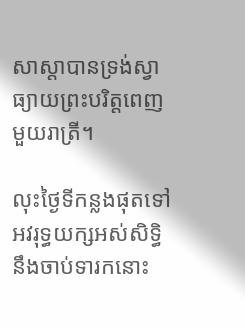សាស្តាបានទ្រង់ស្វាធ្យាយព្រះបរិត្តពេញមួយរាត្រី។

លុះថ្ងៃទីកន្លងផុតទៅអវរុទ្ធយក្សអស់សិទ្ធិនឹងចាប់ទារកនោះ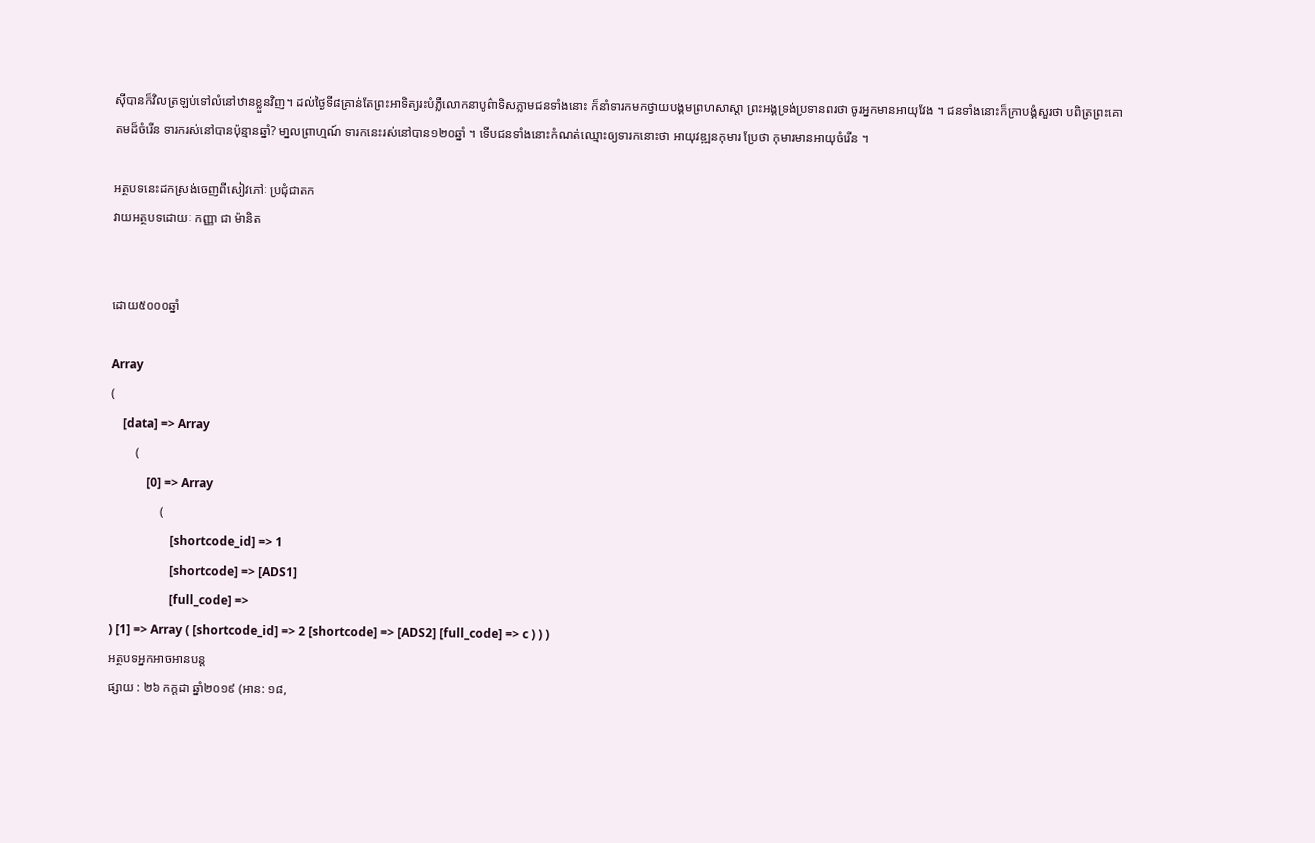ស៊ីបានក៏វិលត្រឡប់ទៅលំនៅឋានខ្លួនវិញ។ ដល់ថ្ងៃទី៨គ្រាន់តែព្រះអាទិត្យរះបំភ្លឺលោកនាបូព៌ាទិសភ្លាមជនទាំងនោះ ក៏នាំទារកមកថ្វាយបង្គមព្រហសាស្តា ព្រះអង្គទ្រង់ប្រទានពរថា ចូរអ្នកមានអាយុវែង ។ ជនទាំងនោះក៏ក្រាបង្គំសួរថា បពិត្រព្រះគោតមដ៏ចំរើន ទារករស់នៅបានប៉ុន្មានឆ្នាំ? មា្នលព្រាហ្មណ៍ ទារកនេះរស់នៅបាន១២០ឆ្នាំ ។ ទើបជនទាំងនោះកំណត់ឈ្មោះឲ្យទារកនោះថា អាយុវឌ្ឍនកុមារ ប្រែថា កុមារមានអាយុចំរើន ។

អត្ថបទនេះដកស្រង់ចេញពីសៀវភៅៈ ប្រជុំជាតក
វាយអត្ថបទដោយៈ កញ្ញា ជា ម៉ានិត


ដោយ៥០០០ឆ្នាំ

Array
(
    [data] => Array
        (
            [0] => Array
                (
                    [shortcode_id] => 1
                    [shortcode] => [ADS1]
                    [full_code] =>
) [1] => Array ( [shortcode_id] => 2 [shortcode] => [ADS2] [full_code] => c ) ) )
អត្ថបទអ្នកអាចអានបន្ត
ផ្សាយ : ២៦ កក្តដា ឆ្នាំ២០១៩ (អាន: ១៨,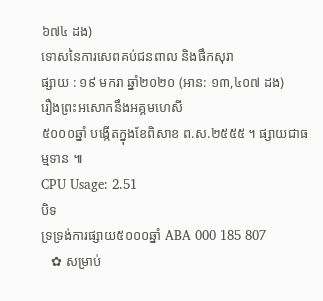៦៧៤ ដង)
ទោសនៃការសេពគប់ជនពាល និងផឹកសុរា
ផ្សាយ : ១៩ មករា ឆ្នាំ២០២០ (អាន: ១៣,៤០៧ ដង)
រឿងព្រះអសោកនឹងអគ្គមហេសី
៥០០០ឆ្នាំ បង្កើតក្នុងខែពិសាខ ព.ស.២៥៥៥ ។ ផ្សាយជាធម្មទាន ៕
CPU Usage: 2.51
បិទ
ទ្រទ្រង់ការផ្សាយ៥០០០ឆ្នាំ ABA 000 185 807
   ✿ សម្រាប់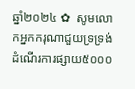ឆ្នាំ២០២៤ ✿  សូមលោកអ្នកករុណាជួយទ្រទ្រង់ដំណើរការផ្សាយ៥០០០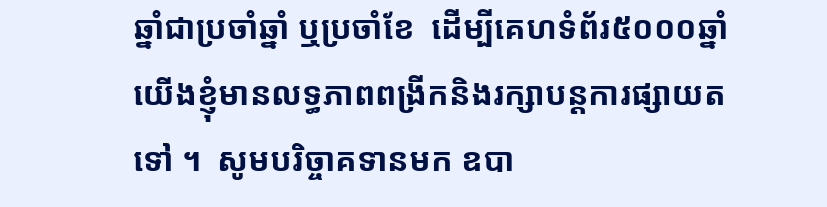ឆ្នាំជាប្រចាំឆ្នាំ ឬប្រចាំខែ  ដើម្បីគេហទំព័រ៥០០០ឆ្នាំយើងខ្ញុំមានលទ្ធភាពពង្រីកនិងរក្សាបន្តការផ្សាយតទៅ ។  សូមបរិច្ចាគទានមក ឧបា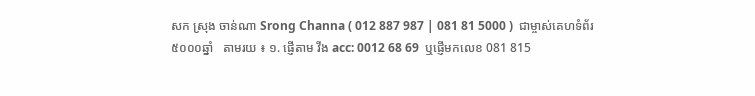សក ស្រុង ចាន់ណា Srong Channa ( 012 887 987 | 081 81 5000 )  ជាម្ចាស់គេហទំព័រ៥០០០ឆ្នាំ   តាមរយ ៖ ១. ផ្ញើតាម វីង acc: 0012 68 69  ឬផ្ញើមកលេខ 081 815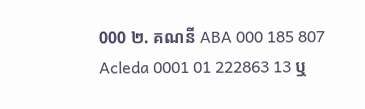000 ២. គណនី ABA 000 185 807 Acleda 0001 01 222863 13 ឬ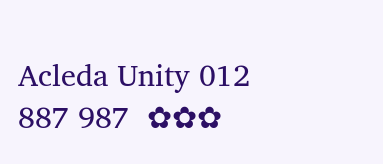Acleda Unity 012 887 987  ✿✿✿